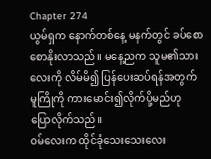Chapter 274
ယွမ်ရှက နောက်တစ်နေ့ မနက်တွင် ခပ်စောစောနိုးလာသည်။ မနေ့ညက သူမ၏သားလေးကို လိမ်မိ၍ ပြန်ပေးဆပ်ရန်အတွက် မူကြိုကို ကားမောင်း၍လိုက်ပို့မည်ဟု ပြောလိုက်သည်။
ဝမ်လေးက ထိုင်ခုံသေးသေးလေး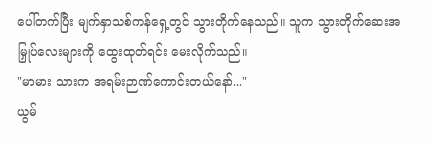ပေါ်တက်ပြီး မျက်နှာသစ်ကန်ရှေ့တွင် သွားတိုက်နေသည်။ သူက သွားတိုက်ဆေးအမြှုပ်လေးများကို ထွေးထုတ်ရင်း မေးလိုက်သည်။
"မာမား သားက အရမ်းဉာဏ်ကောင်းတယ်နော်..."
ယွမ်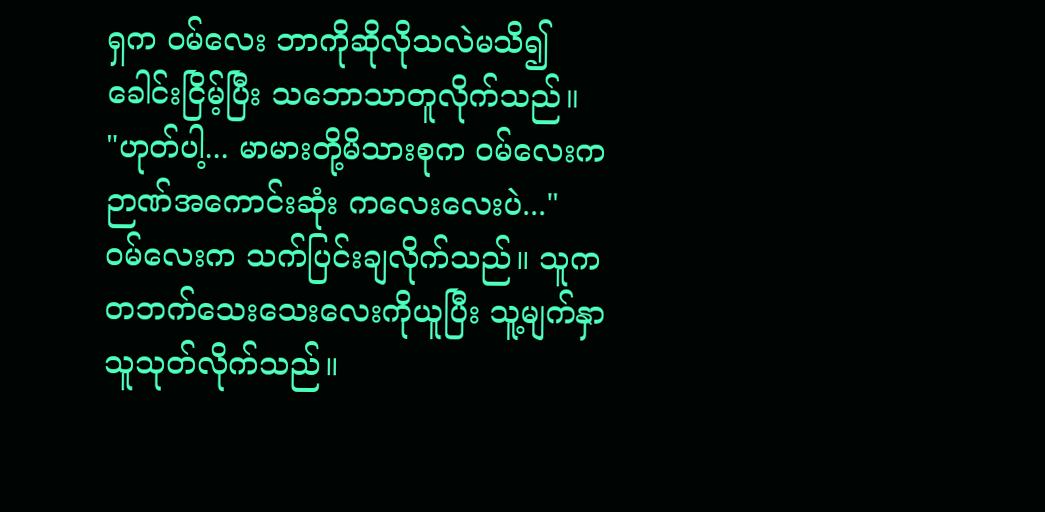ရှက ဝမ်လေး ဘာကိုဆိုလိုသလဲမသိ၍ ခေါင်းငြိမ့်ပြီး သဘောသာတူလိုက်သည်။
"ဟုတ်ပါ့... မာမားတို့မိသားစုက ဝမ်လေးက ဉာဏ်အကောင်းဆုံး ကလေးလေးပဲ..."
ဝမ်လေးက သက်ပြင်းချလိုက်သည်။ သူက တဘက်သေးသေးလေးကိုယူပြီး သူ့မျက်နှာသူသုတ်လိုက်သည်။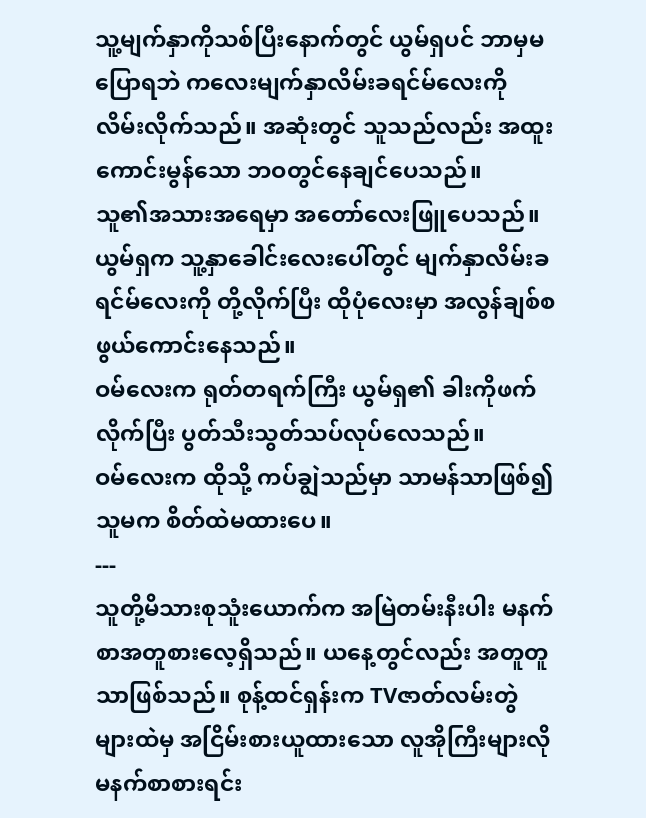သူ့မျက်နှာကိုသစ်ပြီးနောက်တွင် ယွမ်ရှပင် ဘာမှမပြောရဘဲ ကလေးမျက်နှာလိမ်းခရင်မ်လေးကို လိမ်းလိုက်သည်။ အဆုံးတွင် သူသည်လည်း အထူးကောင်းမွန်သော ဘဝတွင်နေချင်ပေသည်။
သူ၏အသားအရေမှာ အတော်လေးဖြူပေသည်။ ယွမ်ရှက သူ့နှာခေါင်းလေးပေါ်တွင် မျက်နှာလိမ်းခရင်မ်လေးကို တို့လိုက်ပြီး ထိုပုံလေးမှာ အလွန်ချစ်စဖွယ်ကောင်းနေသည်။
ဝမ်လေးက ရုတ်တရက်ကြီး ယွမ်ရှ၏ ခါးကိုဖက်လိုက်ပြီး ပွတ်သီးသွတ်သပ်လုပ်လေသည်။
ဝမ်လေးက ထိုသို့ ကပ်ချွဲသည်မှာ သာမန်သာဖြစ်၍ သူမက စိတ်ထဲမထားပေ။
---
သူတို့မိသားစုသူံးယောက်က အမြဲတမ်းနီးပါး မနက်စာအတူစားလေ့ရှိသည်။ ယနေ့တွင်လည်း အတူတူသာဖြစ်သည်။ စုန့်ထင်ရှန်းက TVဇာတ်လမ်းတွဲများထဲမှ အငြိမ်းစားယူထားသော လူအိုကြီးများလို မနက်စာစားရင်း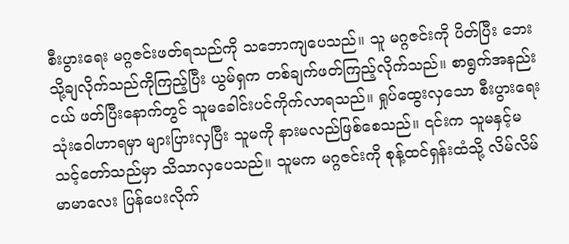စီးပွားရေး မဂ္ဂဇင်းဖတ်ရသည်ကို သဘောကျပေသည်။ သူ မဂ္ဂဇင်းကို ပိတ်ပြီး ဘေးသို့ချလိုက်သည်ကိုကြည့်ပြီး ယွမ်ရှက တစ်ချက်ဖတ်ကြည့်လိုက်သည်။ စာရွက်အနည်းငယ် ဖတ်ပြီးနောက်တွင် သူမခေါင်းပင်ကိုက်လာရသည်။ ရှုပ်ထွေးလှသော စီးပွားရေးသုံးဝေါဟာရမှာ များပြားလှပြီး သူမကို နားမလည်ဖြစ်စေသည်။ ၎င်းက သူမနှင့်မသင့်တော်သည်မှာ သိသာလှပေသည်။ သူမက မဂ္ဂဇင်းကို စုန့်ထင်ရှန်းထံသို့ လိမ်လိမ်မာမာလေး ပြန်ပေးလိုက်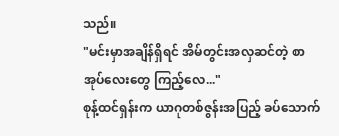သည်။
"မင်းမှာအချိန်ရှိရင် အိမ်တွင်းအလှဆင်တဲ့ စာအုပ်လေးတွေ ကြည့်လေ..."
စုန့်ထင်ရှန်းက ယာဂုတစ်ဇွန်းအပြည့် ခပ်သောက်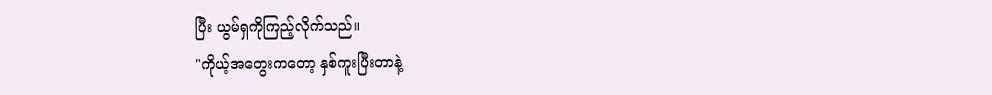ပြီး ယွမ်ရှကိုကြည့်လိုက်သည်။
"ကိုယ့်အတွေးကတော့ နှစ်ကူးပြီးတာနဲ့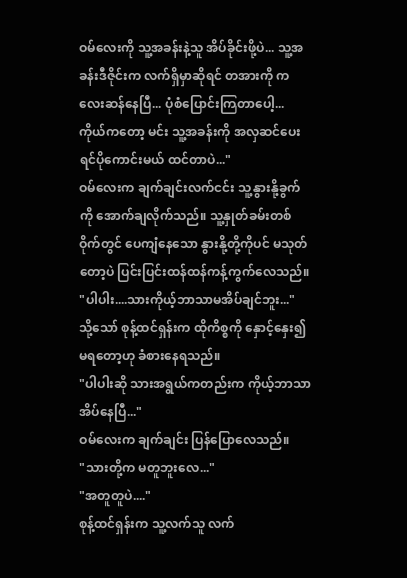ဝမ်လေးကို သူ့အခန်းနဲ့သူ အိပ်ခိုင်းဖို့ပဲ... သူ့အခန်းဒီဇိုင်းက လက်ရှိမှာဆိုရင် တအားကို ကလေးဆန်နေပြီ... ပုံစံပြောင်းကြတာပေါ့... ကိုယ်ကတော့ မင်း သူ့အခန်းကို အလှဆင်ပေးရင်ပိုကောင်းမယ် ထင်တာပဲ..."
ဝမ်လေးက ချက်ချင်းလက်ငင်း သူ့နွားနို့ခွက်ကို အောက်ချလိုက်သည်။ သူ့နှုတ်ခမ်းတစ်ဝိုက်တွင် ပေကျံနေသော နွားနို့တို့ကိုပင် မသုတ်တော့ပဲ ပြင်းပြင်းထန်ထန်ကန့်ကွက်လေသည်။
"ပါပါး....သားကိုယ့်ဘာသာမအိပ်ချင်ဘူး..."
သို့သော် စုန့်ထင်ရှန်းက ထိုကိစ္စကို နှောင့်နှေး၍မရတော့ဟု ခံစားနေရသည်။
"ပါပါးဆို သားအရွယ်ကတည်းက ကိုယ့်ဘာသာအိပ်နေပြီ..."
ဝမ်လေးက ချက်ချင်း ပြန်ပြောလေသည်။
"သားတို့က မတူဘူးလေ..."
"အတူတူပဲ...."
စုန့်ထင်ရှန်းက သူ့လက်သူ လက်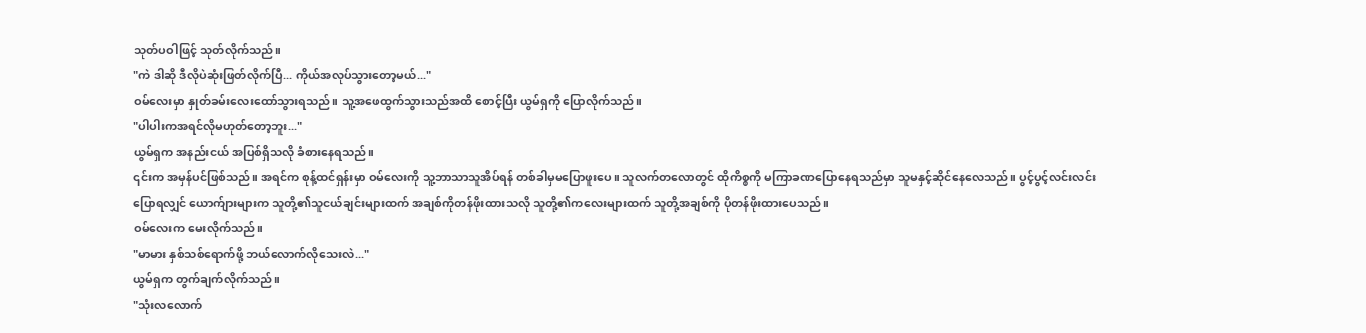သုတ်ပဝါဖြင့် သုတ်လိုက်သည်။
"ကဲ ဒါဆို ဒီလိုပဲဆုံးဖြတ်လိုက်ပြီ... ကိုယ်အလုပ်သွားတော့မယ်..."
ဝမ်လေးမှာ နှုတ်ခမ်းလေးထော်သွားရသည်။ သူ့အဖေထွက်သွားသည်အထိ စောင့်ပြီး ယွမ်ရှကို ပြောလိုက်သည်။
"ပါပါးကအရင်လိုမဟုတ်တော့ဘူး..."
ယွမ်ရှက အနည်းငယ် အပြစ်ရှိသလို ခံစားနေရသည်။
၎င်းက အမှန်ပင်ဖြစ်သည်။ အရင်က စုန့်ထင်ရှန်းမှာ ဝမ်လေးကို သူ့ဘာသာသူအိပ်ရန် တစ်ခါမှမပြောဖူးပေ။ သူလက်တလောတွင် ထိုကိစ္စကို မကြာခဏပြောနေရသည်မှာ သူမနှင့်ဆိုင်နေလေသည်။ ပွင့်ပွင့်လင်းလင်းပြောရလျှင် ယောက်ျားများက သူတို့၏သူငယ်ချင်းများထက် အချစ်ကိုတန်ဖိုးထားသလို သူတို့၏ကလေးများထက် သူတို့အချစ်ကို ပိုတန်ဖိုးထားပေသည်။
ဝမ်လေးက မေးလိုက်သည်။
"မာမား နှစ်သစ်ရောက်ဖို့ ဘယ်လောက်လိုသေးလဲ..."
ယွမ်ရှက တွက်ချက်လိုက်သည်။
"သုံးလလောက်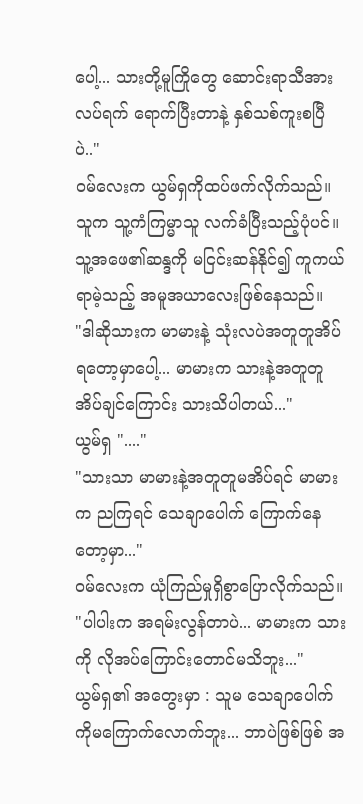ပေါ့... သားတို့မူကြိုတွေ ဆောင်းရာသီအားလပ်ရက် ရောက်ပြီးတာနဲ့ နှစ်သစ်ကူးစပြီပဲ.."
ဝမ်လေးက ယွမ်ရှကိုထပ်ဖက်လိုက်သည်။ သူက သူ့ကံကြမ္မာသူ လက်ခံပြီးသည့်ပုံပင်။ သူ့အဖေ၏ဆန္ဒကို မငြင်းဆန်နိုင်၍ ကူကယ်ရာမဲ့သည့် အမူအယာလေးဖြစ်နေသည်။
"ဒါဆိုသားက မာမားနဲ့ သုံးလပဲအတူတူအိပ်ရတော့မှာပေါ့... မာမားက သားနဲ့အတူတူအိပ်ချင်ကြောင်း သားသိပါတယ်..."
ယွမ်ရှ "...."
"သားသာ မာမားနဲ့အတူတူမအိပ်ရင် မာမားက ညကြရင် သေချာပေါက် ကြောက်နေတော့မှာ..."
ဝမ်လေးက ယုံကြည်မှုရှိစွာပြောလိုက်သည်။
"ပါပါးက အရမ်းလွန်တာပဲ... မာမားက သားကို လိုအပ်ကြောင်းတောင်မသိဘူး..."
ယွမ်ရှ၏ အတွေးမှာ : သူမ သေချာပေါက်ကိုမကြောက်လောက်ဘူး... ဘာပဲဖြစ်ဖြစ် အ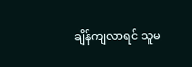ချိန်ကျလာရင် သူမ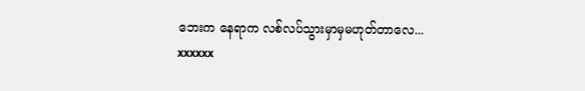ဘေးက နေရာက လစ်လပ်သွားမှာမှမဟုတ်တာလေ...
xxxxxx